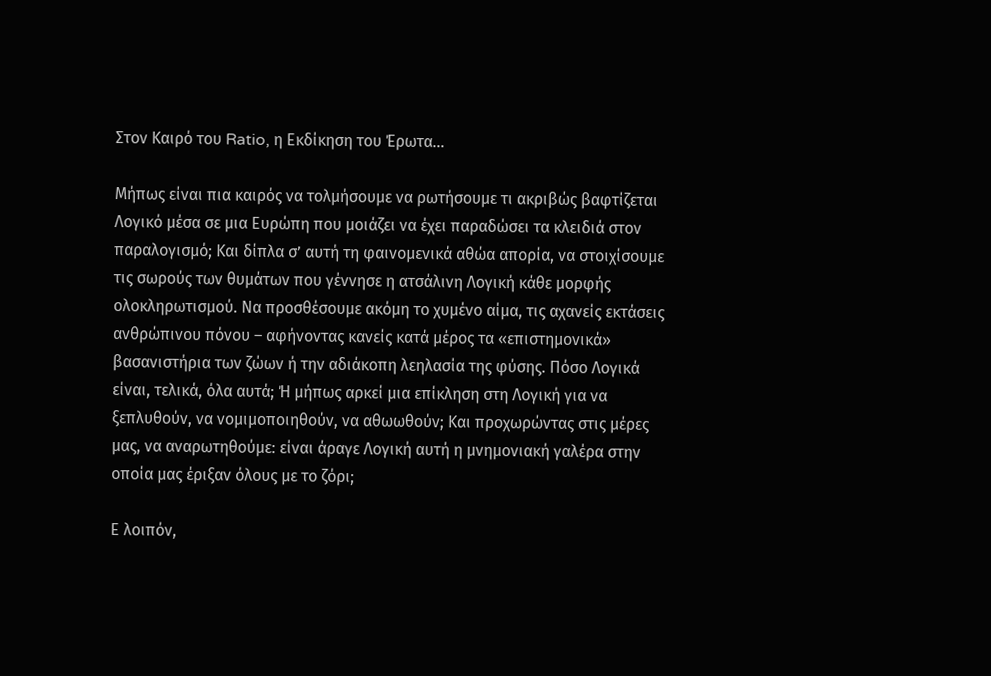Στον Καιρό του Ratio, η Εκδίκηση του Έρωτα…

Μήπως είναι πια καιρός να τολμήσουμε να ρωτήσουμε τι ακριβώς βαφτίζεται Λογικό μέσα σε μια Ευρώπη που μοιάζει να έχει παραδώσει τα κλειδιά στον παραλογισμό; Και δίπλα σ’ αυτή τη φαινομενικά αθώα απορία, να στοιχίσουμε τις σωρούς των θυμάτων που γέννησε η ατσάλινη Λογική κάθε μορφής ολοκληρωτισμού. Να προσθέσουμε ακόμη το χυμένο αίμα, τις αχανείς εκτάσεις ανθρώπινου πόνου – αφήνοντας κανείς κατά μέρος τα «επιστημονικά» βασανιστήρια των ζώων ή την αδιάκοπη λεηλασία της φύσης. Πόσο Λογικά είναι, τελικά, όλα αυτά; Ή μήπως αρκεί μια επίκληση στη Λογική για να ξεπλυθούν, να νομιμοποιηθούν, να αθωωθούν; Και προχωρώντας στις μέρες μας, να αναρωτηθούμε: είναι άραγε Λογική αυτή η μνημονιακή γαλέρα στην οποία μας έριξαν όλους με το ζόρι;

Ε λοιπόν,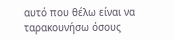αυτό που θέλω είναι να ταρακουνήσω όσους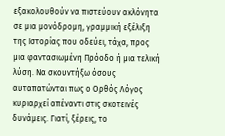εξακολουθούν να πιστεύουν ακλόνητα σε μια μονόδρομη, γραμμική εξέλιξη της Ιστορίας που οδεύει, τάχα, προς μια φαντασιωμένη Πρόοδο ή μια τελική λύση. Να σκουντήξω όσους αυταπατώνται πως ο Ορθός Λόγος κυριαρχεί απέναντι στις σκοτεινές δυνάμεις. Γιατί, ξέρεις, το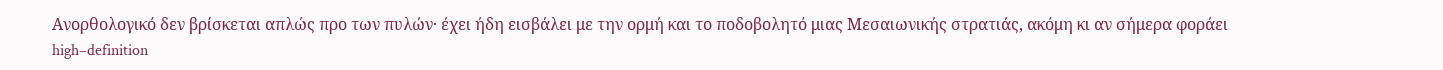Ανορθολογικό δεν βρίσκεται απλώς προ των πυλών· έχει ήδη εισβάλει με την ορμή και το ποδοβολητό μιας Μεσαιωνικής στρατιάς, ακόμη κι αν σήμερα φοράει high–definition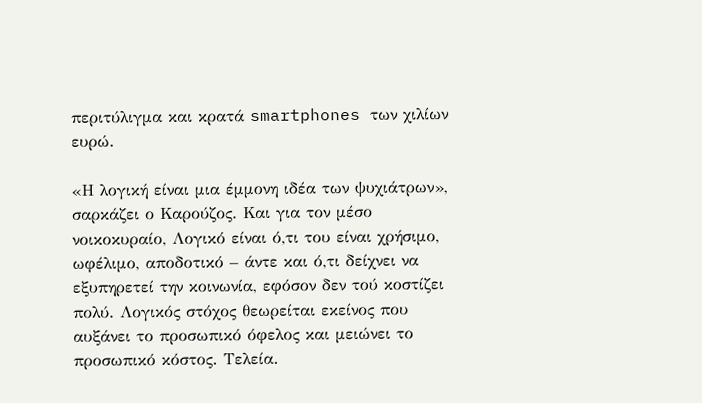περιτύλιγμα και κρατά smartphones των χιλίων ευρώ.

«Η λογική είναι μια έμμονη ιδέα των ψυχιάτρων», σαρκάζει ο Καρούζος. Και για τον μέσο νοικοκυραίο, Λογικό είναι ό,τι του είναι χρήσιμο, ωφέλιμο, αποδοτικό – άντε και ό,τι δείχνει να εξυπηρετεί την κοινωνία, εφόσον δεν τού κοστίζει πολύ. Λογικός στόχος θεωρείται εκείνος που αυξάνει το προσωπικό όφελος και μειώνει το προσωπικό κόστος. Τελεία.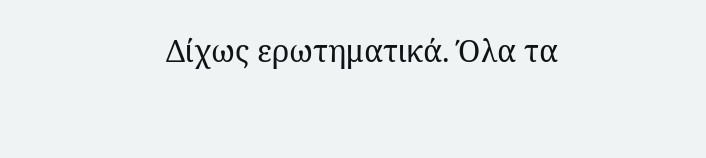Δίχως ερωτηματικά. Όλα τα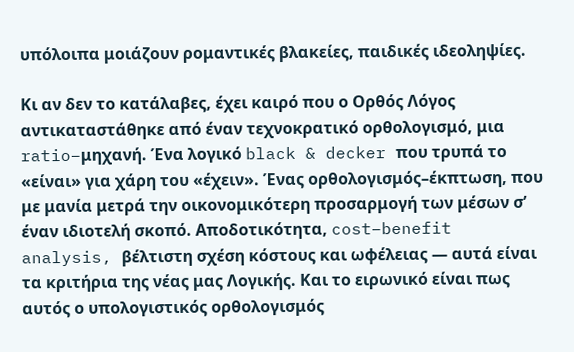υπόλοιπα μοιάζουν ρομαντικές βλακείες, παιδικές ιδεοληψίες.

Κι αν δεν το κατάλαβες, έχει καιρό που ο Ορθός Λόγος αντικαταστάθηκε από έναν τεχνοκρατικό ορθολογισμό, μια ratio–μηχανή. Ένα λογικό black & decker που τρυπά το «είναι» για χάρη του «έχειν». Ένας ορθολογισμός–έκπτωση, που με μανία μετρά την οικονομικότερη προσαρμογή των μέσων σ’ έναν ιδιοτελή σκοπό. Αποδοτικότητα, cost–benefit analysis, βέλτιστη σχέση κόστους και ωφέλειας — αυτά είναι τα κριτήρια της νέας μας Λογικής. Και το ειρωνικό είναι πως αυτός ο υπολογιστικός ορθολογισμός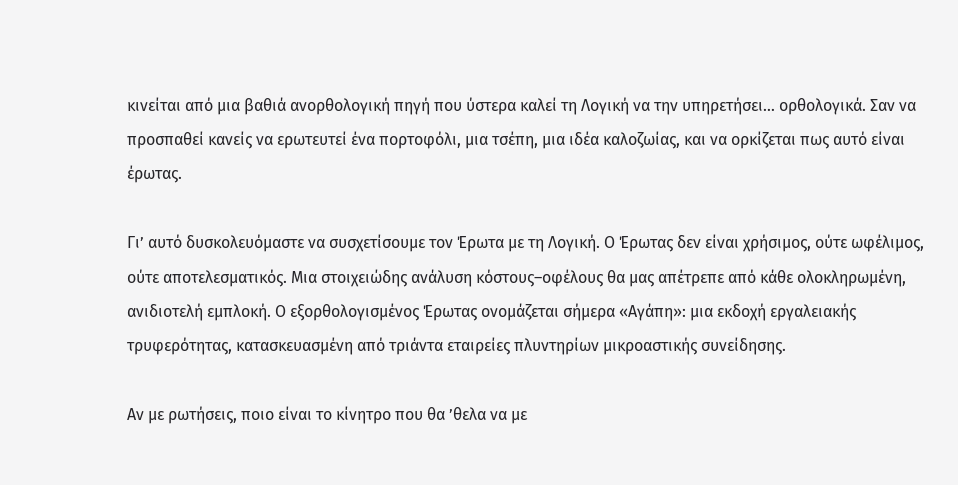κινείται από μια βαθιά ανορθολογική πηγή που ύστερα καλεί τη Λογική να την υπηρετήσει… ορθολογικά. Σαν να προσπαθεί κανείς να ερωτευτεί ένα πορτοφόλι, μια τσέπη, μια ιδέα καλοζωίας, και να ορκίζεται πως αυτό είναι έρωτας.

Γι’ αυτό δυσκολευόμαστε να συσχετίσουμε τον Έρωτα με τη Λογική. Ο Έρωτας δεν είναι χρήσιμος, ούτε ωφέλιμος, ούτε αποτελεσματικός. Μια στοιχειώδης ανάλυση κόστους–οφέλους θα μας απέτρεπε από κάθε ολοκληρωμένη, ανιδιοτελή εμπλοκή. Ο εξορθολογισμένος Έρωτας ονομάζεται σήμερα «Αγάπη»: μια εκδοχή εργαλειακής τρυφερότητας, κατασκευασμένη από τριάντα εταιρείες πλυντηρίων μικροαστικής συνείδησης.

Αν με ρωτήσεις, ποιο είναι το κίνητρο που θα ’θελα να με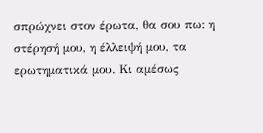σπρώχνει στον έρωτα, θα σου πω: η στέρησή μου, η έλλειψή μου, τα ερωτηματικά μου. Κι αμέσως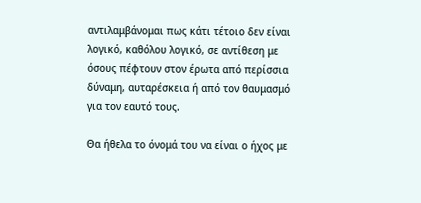αντιλαμβάνομαι πως κάτι τέτοιο δεν είναι λογικό, καθόλου λογικό, σε αντίθεση με όσους πέφτουν στον έρωτα από περίσσια δύναμη, αυταρέσκεια ή από τον θαυμασμό για τον εαυτό τους.

Θα ήθελα το όνομά του να είναι ο ήχος με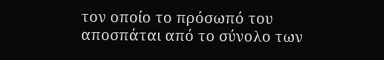τον οποίο το πρόσωπό του αποσπάται από το σύνολο των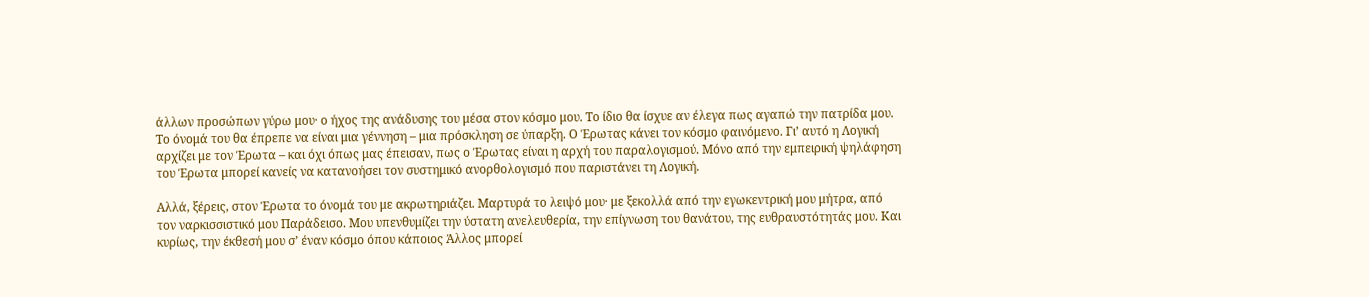άλλων προσώπων γύρω μου· ο ήχος της ανάδυσης του μέσα στον κόσμο μου. Το ίδιο θα ίσχυε αν έλεγα πως αγαπώ την πατρίδα μου. Το όνομά του θα έπρεπε να είναι μια γέννηση – μια πρόσκληση σε ύπαρξη. Ο Έρωτας κάνει τον κόσμο φαινόμενο. Γι’ αυτό η Λογική αρχίζει με τον Έρωτα – και όχι όπως μας έπεισαν, πως ο Έρωτας είναι η αρχή του παραλογισμού. Μόνο από την εμπειρική ψηλάφηση του Έρωτα μπορεί κανείς να κατανοήσει τον συστημικό ανορθολογισμό που παριστάνει τη Λογική.

Αλλά, ξέρεις, στον Έρωτα το όνομά του με ακρωτηριάζει. Μαρτυρά το λειψό μου· με ξεκολλά από την εγωκεντρική μου μήτρα, από τον ναρκισσιστικό μου Παράδεισο. Μου υπενθυμίζει την ύστατη ανελευθερία, την επίγνωση του θανάτου, της ευθραυστότητάς μου. Και κυρίως, την έκθεσή μου σ’ έναν κόσμο όπου κάποιος Άλλος μπορεί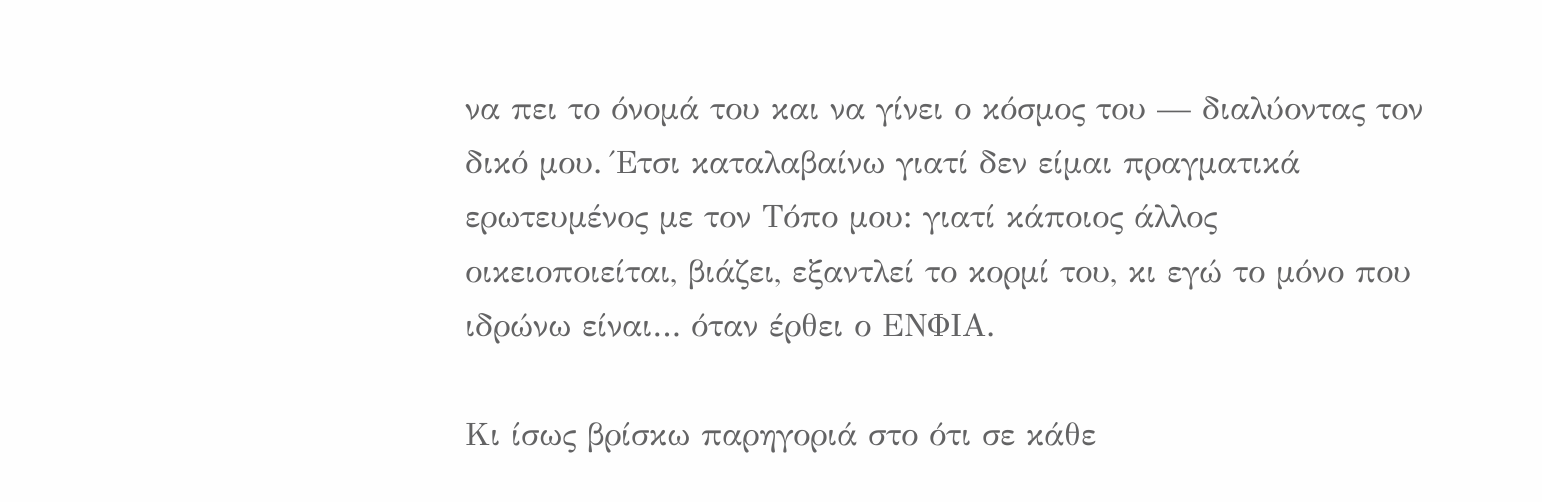να πει το όνομά του και να γίνει ο κόσμος του — διαλύοντας τον δικό μου. Έτσι καταλαβαίνω γιατί δεν είμαι πραγματικά ερωτευμένος με τον Τόπο μου: γιατί κάποιος άλλος οικειοποιείται, βιάζει, εξαντλεί το κορμί του, κι εγώ το μόνο που ιδρώνω είναι… όταν έρθει ο ΕΝΦΙΑ.

Κι ίσως βρίσκω παρηγοριά στο ότι σε κάθε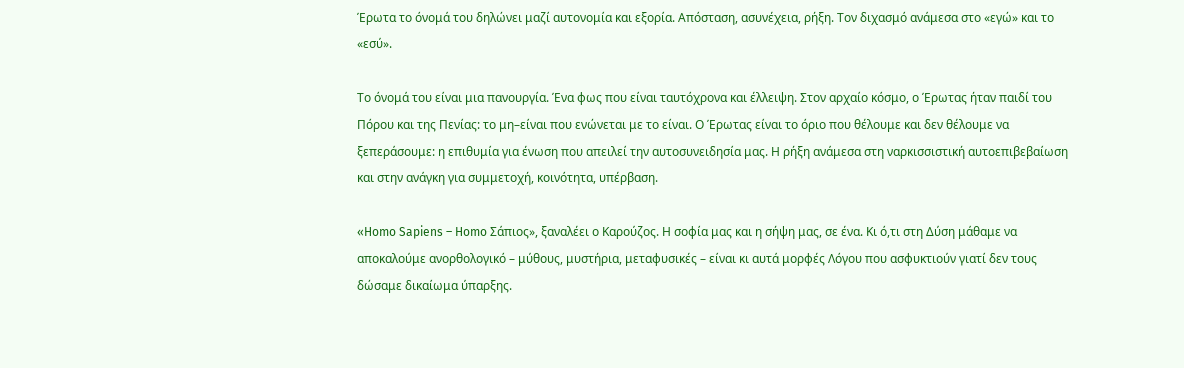Έρωτα το όνομά του δηλώνει μαζί αυτονομία και εξορία. Απόσταση, ασυνέχεια, ρήξη. Τον διχασμό ανάμεσα στο «εγώ» και το «εσύ».

Το όνομά του είναι μια πανουργία. Ένα φως που είναι ταυτόχρονα και έλλειψη. Στον αρχαίο κόσμο, ο Έρωτας ήταν παιδί του Πόρου και της Πενίας: το μη–είναι που ενώνεται με το είναι. Ο Έρωτας είναι το όριο που θέλουμε και δεν θέλουμε να ξεπεράσουμε: η επιθυμία για ένωση που απειλεί την αυτοσυνειδησία μας. Η ρήξη ανάμεσα στη ναρκισσιστική αυτοεπιβεβαίωση και στην ανάγκη για συμμετοχή, κοινότητα, υπέρβαση.

«Homo Sapiens – Homo Σάπιος», ξαναλέει ο Καρούζος. Η σοφία μας και η σήψη μας, σε ένα. Κι ό,τι στη Δύση μάθαμε να αποκαλούμε ανορθολογικό – μύθους, μυστήρια, μεταφυσικές – είναι κι αυτά μορφές Λόγου που ασφυκτιούν γιατί δεν τους δώσαμε δικαίωμα ύπαρξης.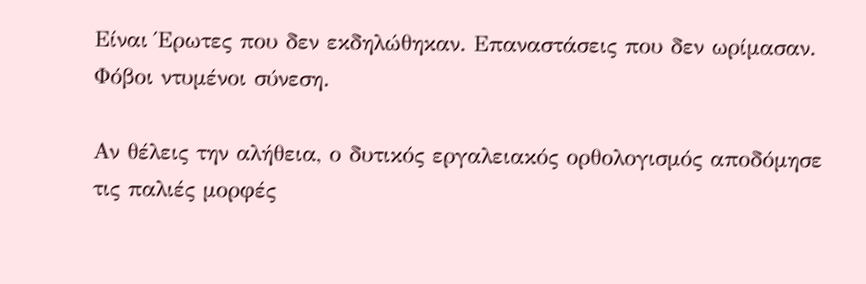Είναι Έρωτες που δεν εκδηλώθηκαν. Επαναστάσεις που δεν ωρίμασαν. Φόβοι ντυμένοι σύνεση.

Αν θέλεις την αλήθεια, ο δυτικός εργαλειακός ορθολογισμός αποδόμησε τις παλιές μορφές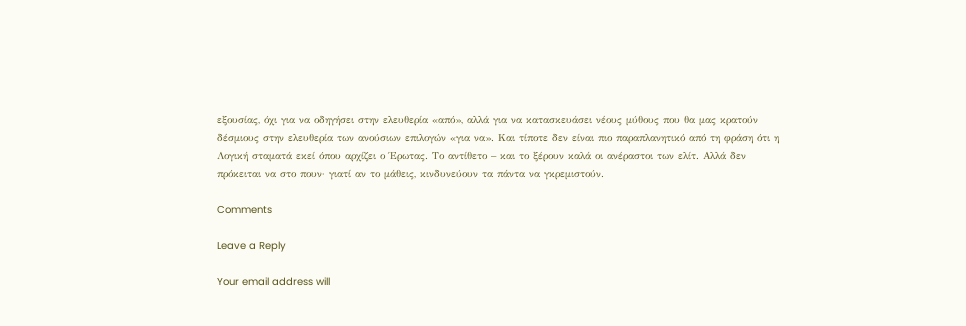εξουσίας, όχι για να οδηγήσει στην ελευθερία «από», αλλά για να κατασκευάσει νέους μύθους που θα μας κρατούν δέσμιους στην ελευθερία των ανούσιων επιλογών «για να». Και τίποτε δεν είναι πιο παραπλανητικό από τη φράση ότι η Λογική σταματά εκεί όπου αρχίζει ο Έρωτας. Το αντίθετο – και το ξέρουν καλά οι ανέραστοι των ελίτ. Αλλά δεν πρόκειται να στο πουν· γιατί αν το μάθεις, κινδυνεύουν τα πάντα να γκρεμιστούν.

Comments

Leave a Reply

Your email address will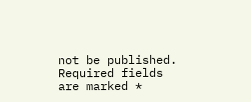not be published. Required fields are marked *